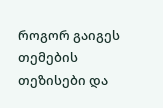როგორ გაიგეს თემების თეზისები და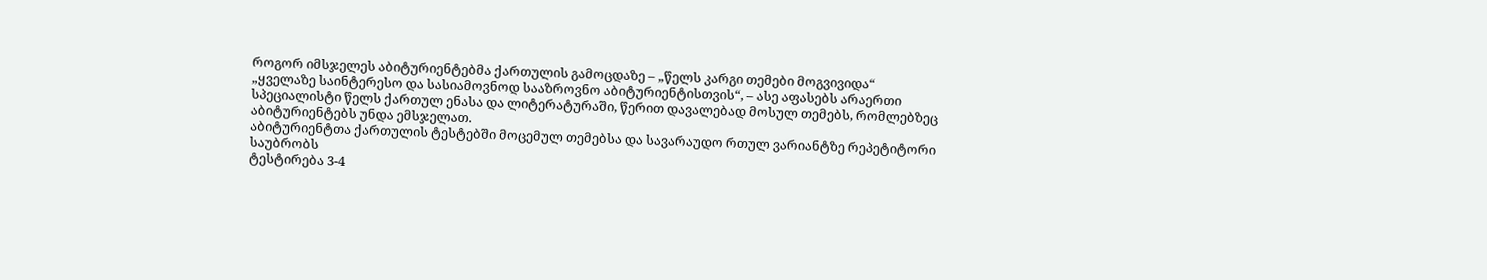როგორ იმსჯელეს აბიტურიენტებმა ქართულის გამოცდაზე – „წელს კარგი თემები მოგვივიდა“
„ყველაზე საინტერესო და სასიამოვნოდ სააზროვნო აბიტურიენტისთვის“, – ასე აფასებს არაერთი სპეციალისტი წელს ქართულ ენასა და ლიტერატურაში, წერით დავალებად მოსულ თემებს, რომლებზეც აბიტურიენტებს უნდა ემსჯელათ.
აბიტურიენტთა ქართულის ტესტებში მოცემულ თემებსა და სავარაუდო რთულ ვარიანტზე რეპეტიტორი საუბრობს
ტესტირება 3-4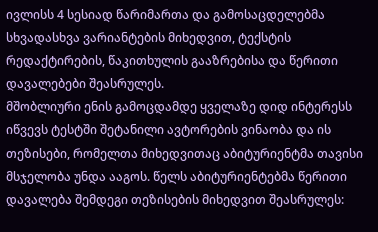ივლისს 4 სესიად წარიმართა და გამოსაცდელებმა სხვადასხვა ვარიანტების მიხედვით, ტექსტის რედაქტირების, წაკითხულის გააზრებისა და წერითი დავალებები შეასრულეს.
მშობლიური ენის გამოცდამდე ყველაზე დიდ ინტერესს იწვევს ტესტში შეტანილი ავტორების ვინაობა და ის თეზისები, რომელთა მიხედვითაც აბიტურიენტმა თავისი მსჯელობა უნდა ააგოს. წელს აბიტურიენტებმა წერითი დავალება შემდეგი თეზისების მიხედვით შეასრულეს: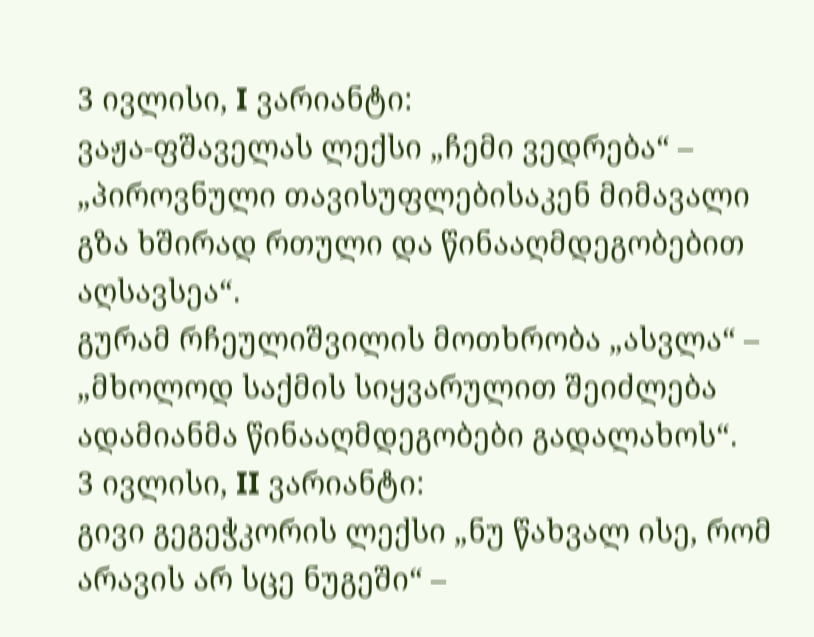3 ივლისი, I ვარიანტი:
ვაჟა-ფშაველას ლექსი „ჩემი ვედრება“ – „პიროვნული თავისუფლებისაკენ მიმავალი გზა ხშირად რთული და წინააღმდეგობებით აღსავსეა“.
გურამ რჩეულიშვილის მოთხრობა „ასვლა“ – „მხოლოდ საქმის სიყვარულით შეიძლება ადამიანმა წინააღმდეგობები გადალახოს“.
3 ივლისი, II ვარიანტი:
გივი გეგეჭკორის ლექსი „ნუ წახვალ ისე, რომ არავის არ სცე ნუგეში“ –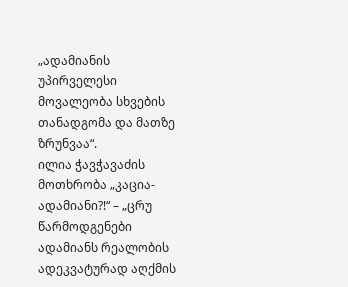„ადამიანის უპირველესი მოვალეობა სხვების თანადგომა და მათზე ზრუნვაა“.
ილია ჭავჭავაძის მოთხრობა „კაცია-ადამიანი?!“ – „ცრუ წარმოდგენები ადამიანს რეალობის ადეკვატურად აღქმის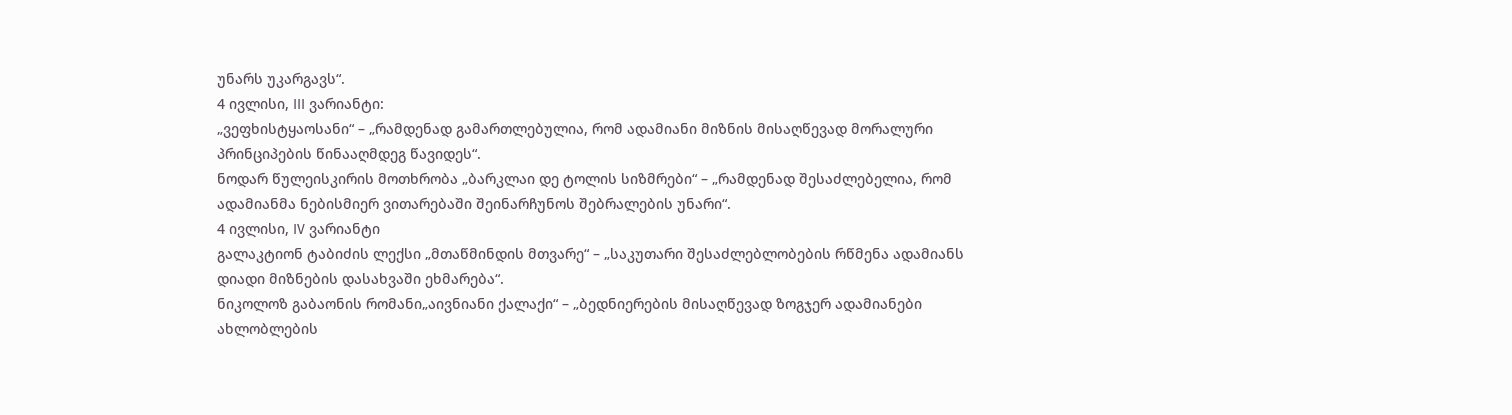უნარს უკარგავს“.
4 ივლისი, III ვარიანტი:
„ვეფხისტყაოსანი“ – „რამდენად გამართლებულია, რომ ადამიანი მიზნის მისაღწევად მორალური პრინციპების წინააღმდეგ წავიდეს“.
ნოდარ წულეისკირის მოთხრობა „ბარკლაი დე ტოლის სიზმრები“ – „რამდენად შესაძლებელია, რომ ადამიანმა ნებისმიერ ვითარებაში შეინარჩუნოს შებრალების უნარი“.
4 ივლისი, IV ვარიანტი
გალაკტიონ ტაბიძის ლექსი „მთაწმინდის მთვარე“ – „საკუთარი შესაძლებლობების რწმენა ადამიანს დიადი მიზნების დასახვაში ეხმარება“.
ნიკოლოზ გაბაონის რომანი„აივნიანი ქალაქი“ – „ბედნიერების მისაღწევად ზოგჯერ ადამიანები ახლობლების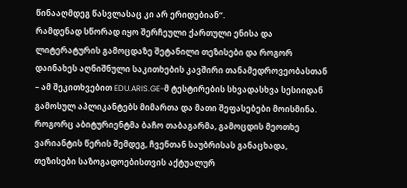წინააღმდეგ წასვლასაც კი არ ერიდებიან“.
რამდენად სწორად იყო შერჩეული ქართული ენისა და ლიტერატურის გამოცდაზე შეტანილი თეზისები და როგორ დაინახეს აღნიშნული საკითხების კავშირი თანამედროვეობასთან – ამ შეკითხვებით EDU.ARIS.GE-მ ტესტირების სხვადასხვა სესიიდან გამოსულ აპლიკანტებს მიმართა და მათი შეფასებები მოისმინა.
როგორც აბიტურიენტმა ბაჩო თაბაგარმა, გამოცდის მეოთხე ვარიანტის წერის შემდეგ, ჩვენთან საუბრისას განაცხადა, თეზისები საზოგადოებისთვის აქტუალურ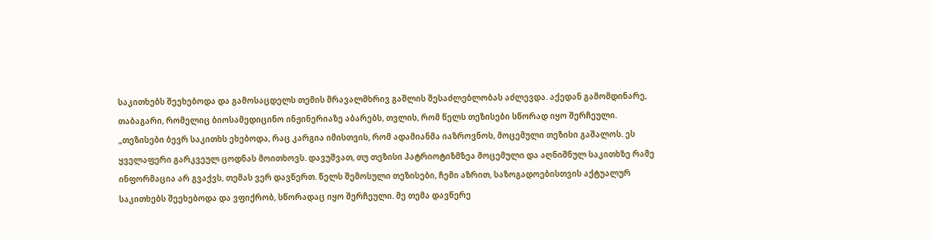საკითხებს შეეხებოდა და გამოსაცდელს თემის მრავალმხრივ გაშლის შესაძლებლობას აძლევდა. აქედან გამომდინარე, თაბაგარი, რომელიც ბიოსამედიცინო ინჟინერიაზე აბარებს, თვლის, რომ წელს თეზისები სწორად იყო შერჩეული.
„თეზისები ბევრ საკითხს ეხებოდა, რაც კარგია იმისთვის, რომ ადამიანმა იაზროვნოს, მოცემული თეზისი გაშალოს. ეს ყველაფერი გარკვეულ ცოდნას მოითხოვს. დავუშვათ, თუ თეზისი პატრიოტიზმზეა მოცემული და აღნიშნულ საკითხზე რამე ინფორმაცია არ გვაქვს, თემას ვერ დავწერთ. წელს შემოსული თეზისები, ჩემი აზრით, საზოგადოებისთვის აქტუალურ საკითხებს შეეხებოდა და ვფიქრობ, სწორადაც იყო შერჩეული. მე თემა დავწერე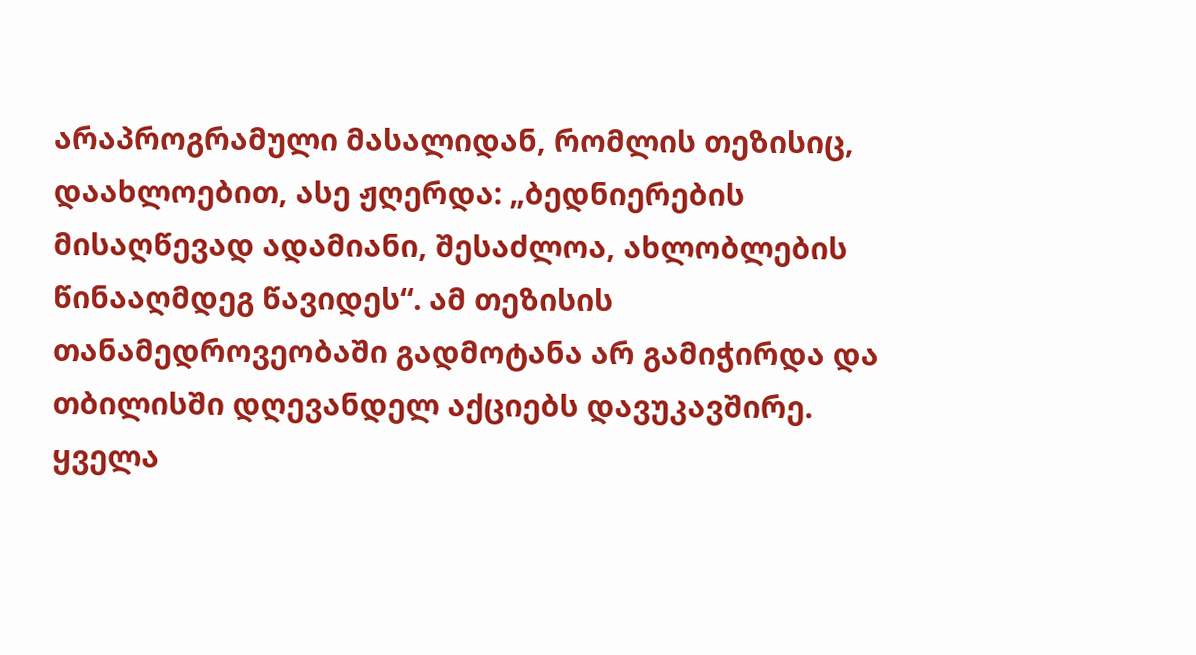არაპროგრამული მასალიდან, რომლის თეზისიც, დაახლოებით, ასე ჟღერდა: „ბედნიერების მისაღწევად ადამიანი, შესაძლოა, ახლობლების წინააღმდეგ წავიდეს“. ამ თეზისის თანამედროვეობაში გადმოტანა არ გამიჭირდა და თბილისში დღევანდელ აქციებს დავუკავშირე. ყველა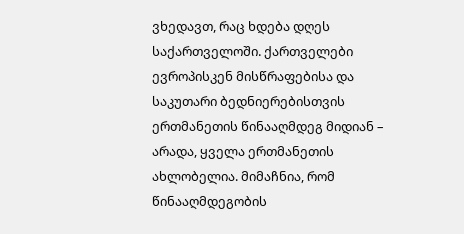ვხედავთ, რაც ხდება დღეს საქართველოში. ქართველები ევროპისკენ მისწრაფებისა და საკუთარი ბედნიერებისთვის ერთმანეთის წინააღმდეგ მიდიან – არადა, ყველა ერთმანეთის ახლობელია. მიმაჩნია, რომ წინააღმდეგობის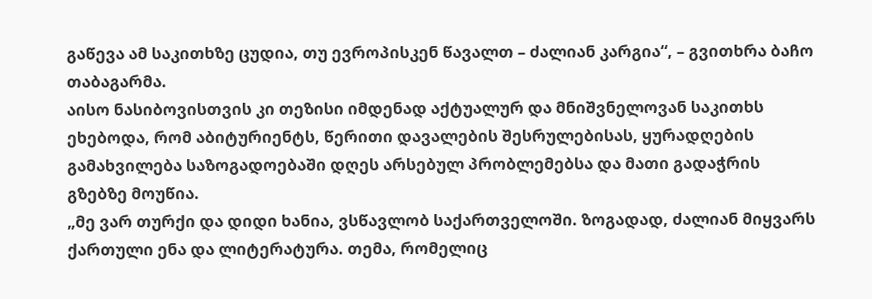გაწევა ამ საკითხზე ცუდია, თუ ევროპისკენ წავალთ – ძალიან კარგია“, – გვითხრა ბაჩო თაბაგარმა.
აისო ნასიბოვისთვის კი თეზისი იმდენად აქტუალურ და მნიშვნელოვან საკითხს ეხებოდა, რომ აბიტურიენტს, წერითი დავალების შესრულებისას, ყურადღების გამახვილება საზოგადოებაში დღეს არსებულ პრობლემებსა და მათი გადაჭრის გზებზე მოუწია.
„მე ვარ თურქი და დიდი ხანია, ვსწავლობ საქართველოში. ზოგადად, ძალიან მიყვარს ქართული ენა და ლიტერატურა. თემა, რომელიც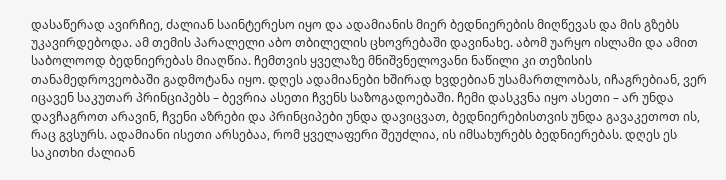დასაწერად ავირჩიე, ძალიან საინტერესო იყო და ადამიანის მიერ ბედნიერების მიღწევას და მის გზებს უკავირდებოდა. ამ თემის პარალელი აბო თბილელის ცხოვრებაში დავინახე. აბომ უარყო ისლამი და ამით საბოლოოდ ბედნიერებას მიაღწია. ჩემთვის ყველაზე მნიშვნელოვანი ნაწილი კი თეზისის თანამედროვეობაში გადმოტანა იყო. დღეს ადამიანები ხშირად ხვდებიან უსამართლობას, იჩაგრებიან, ვერ იცავენ საკუთარ პრინციპებს – ბევრია ასეთი ჩვენს საზოგადოებაში. ჩემი დასკვნა იყო ასეთი – არ უნდა დავჩაგროთ არავინ, ჩვენი აზრები და პრინციპები უნდა დავიცვათ, ბედნიერებისთვის უნდა გავაკეთოთ ის, რაც გვსურს. ადამიანი ისეთი არსებაა, რომ ყველაფერი შეუძლია, ის იმსახურებს ბედნიერებას. დღეს ეს საკითხი ძალიან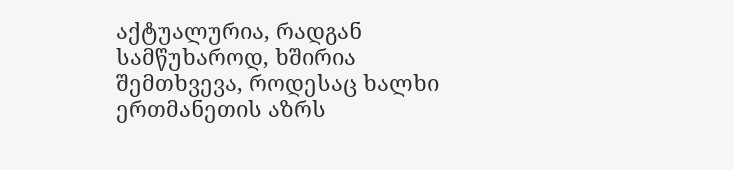აქტუალურია, რადგან სამწუხაროდ, ხშირია შემთხვევა, როდესაც ხალხი ერთმანეთის აზრს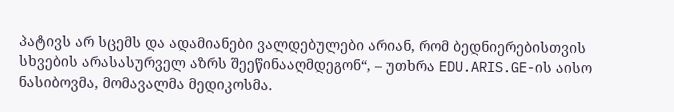პატივს არ სცემს და ადამიანები ვალდებულები არიან, რომ ბედნიერებისთვის სხვების არასასურველ აზრს შეეწინააღმდეგონ“, – უთხრა EDU.ARIS.GE-ის აისო ნასიბოვმა, მომავალმა მედიკოსმა.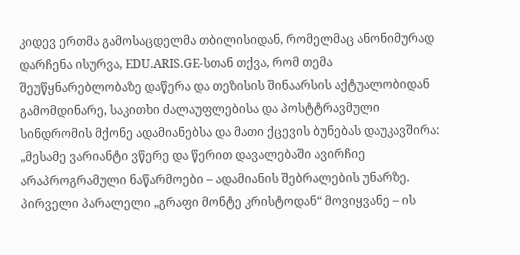კიდევ ერთმა გამოსაცდელმა თბილისიდან, რომელმაც ანონიმურად დარჩენა ისურვა, EDU.ARIS.GE-სთან თქვა, რომ თემა შეუწყნარებლობაზე დაწერა და თეზისის შინაარსის აქტუალობიდან გამომდინარე, საკითხი ძალაუფლებისა და პოსტტრავმული სინდრომის მქონე ადამიანებსა და მათი ქცევის ბუნებას დაუკავშირა:
„მესამე ვარიანტი ვწერე და წერით დავალებაში ავირჩიე არაპროგრამული ნაწარმოები – ადამიანის შებრალების უნარზე. პირველი პარალელი „გრაფი მონტე კრისტოდან“ მოვიყვანე – ის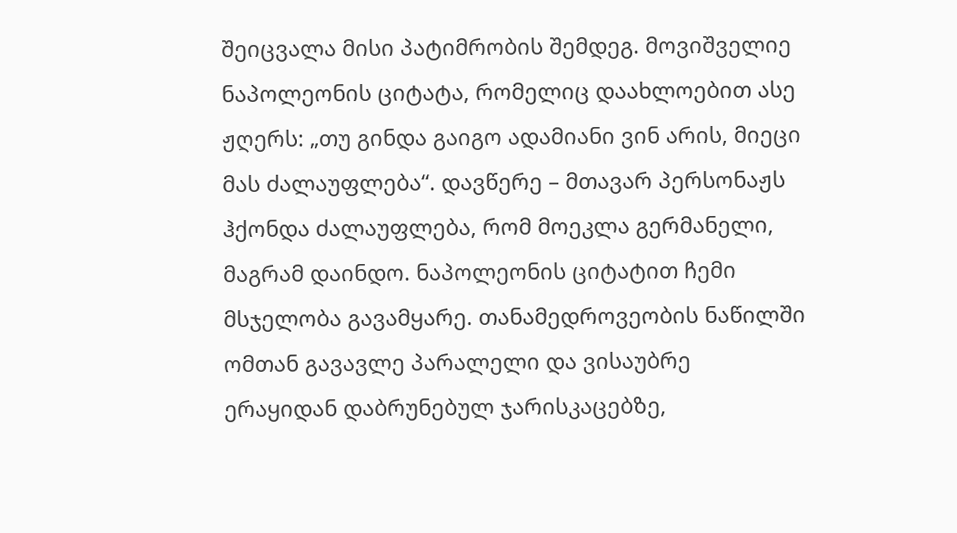შეიცვალა მისი პატიმრობის შემდეგ. მოვიშველიე ნაპოლეონის ციტატა, რომელიც დაახლოებით ასე ჟღერს: „თუ გინდა გაიგო ადამიანი ვინ არის, მიეცი მას ძალაუფლება“. დავწერე – მთავარ პერსონაჟს ჰქონდა ძალაუფლება, რომ მოეკლა გერმანელი, მაგრამ დაინდო. ნაპოლეონის ციტატით ჩემი მსჯელობა გავამყარე. თანამედროვეობის ნაწილში ომთან გავავლე პარალელი და ვისაუბრე ერაყიდან დაბრუნებულ ჯარისკაცებზე,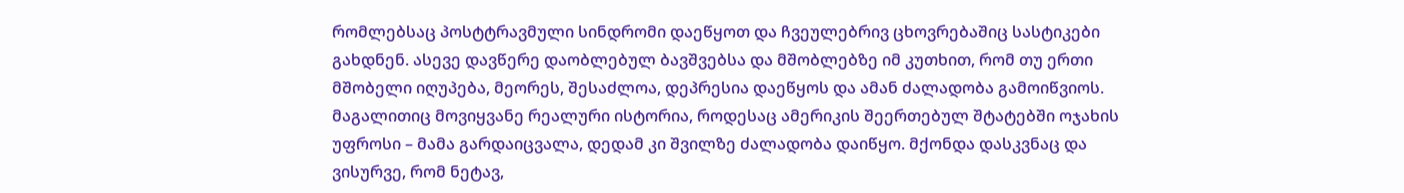რომლებსაც პოსტტრავმული სინდრომი დაეწყოთ და ჩვეულებრივ ცხოვრებაშიც სასტიკები გახდნენ. ასევე დავწერე დაობლებულ ბავშვებსა და მშობლებზე იმ კუთხით, რომ თუ ერთი მშობელი იღუპება, მეორეს, შესაძლოა, დეპრესია დაეწყოს და ამან ძალადობა გამოიწვიოს. მაგალითიც მოვიყვანე რეალური ისტორია, როდესაც ამერიკის შეერთებულ შტატებში ოჯახის უფროსი – მამა გარდაიცვალა, დედამ კი შვილზე ძალადობა დაიწყო. მქონდა დასკვნაც და ვისურვე, რომ ნეტავ,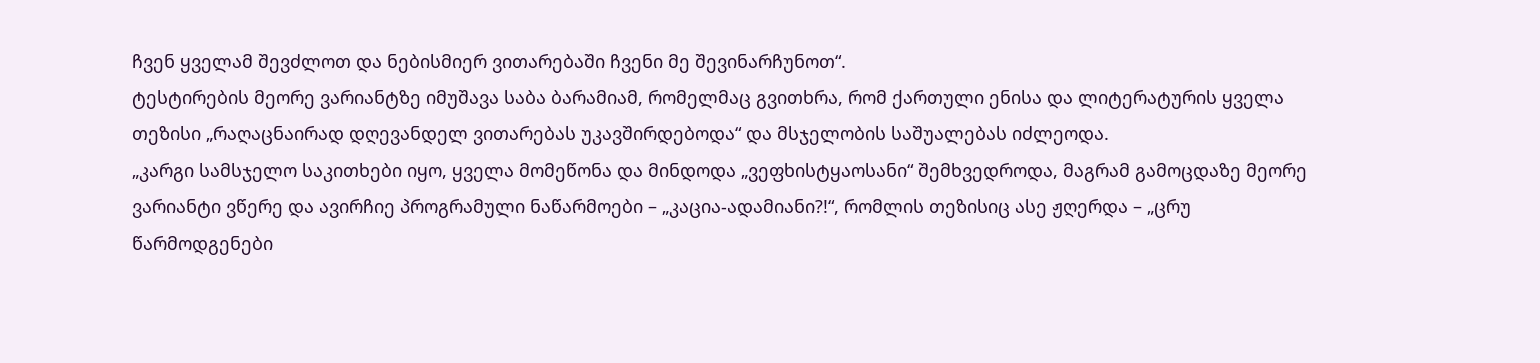ჩვენ ყველამ შევძლოთ და ნებისმიერ ვითარებაში ჩვენი მე შევინარჩუნოთ“.
ტესტირების მეორე ვარიანტზე იმუშავა საბა ბარამიამ, რომელმაც გვითხრა, რომ ქართული ენისა და ლიტერატურის ყველა თეზისი „რაღაცნაირად დღევანდელ ვითარებას უკავშირდებოდა“ და მსჯელობის საშუალებას იძლეოდა.
„კარგი სამსჯელო საკითხები იყო, ყველა მომეწონა და მინდოდა „ვეფხისტყაოსანი“ შემხვედროდა, მაგრამ გამოცდაზე მეორე ვარიანტი ვწერე და ავირჩიე პროგრამული ნაწარმოები – „კაცია-ადამიანი?!“, რომლის თეზისიც ასე ჟღერდა – „ცრუ წარმოდგენები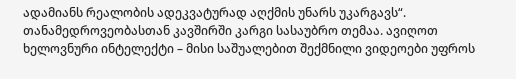ადამიანს რეალობის ადეკვატურად აღქმის უნარს უკარგავს“. თანამედროვეობასთან კავშირში კარგი სასაუბრო თემაა. ავიღოთ ხელოვნური ინტელექტი – მისი საშუალებით შექმნილი ვიდეოები უფროს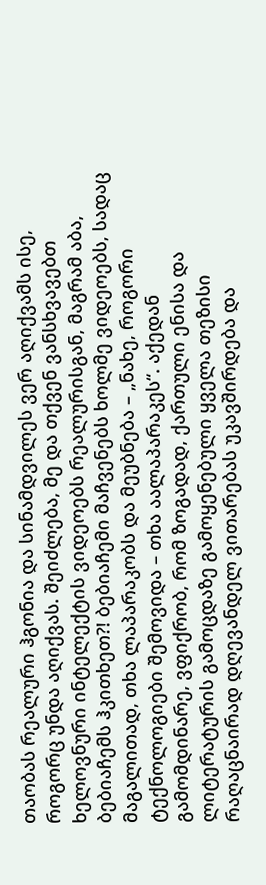თაობას რეალური ჰგონია და სინამდვილეს ვერ აღიქვამს ისე, როგორც უნდა აღიქვას. შეიძლება, მე და თქვენ ვანსხვავებთ ხელოვნური ინტელექტის ვიდეოებს რეალურისგან, მაგრამ აბა, ბებიაჩემს ჰკითხეთ?! ბებიაჩემი მაჩვენებს ხოლმე ვიდეოებს, სადაც მაგალითად, თხა ლაპარაკობს და მეუბნება – „ნახე, როგორი ტექნოლოგიები შემოვიდა – თხა აალაპარაკეს“. აქედან გამომდინარე, ვფიქრობ, რომ ზოგადად, ქართული ენისა და ლიტერატურის გამოცდაზე გამოყენებული ყველა თეზისი რაღაცნაირად დღევანდელ ვითარებას უკავშირდება და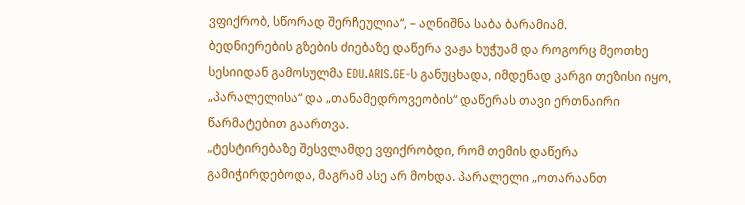ვფიქრობ, სწორად შერჩეულია“, – აღნიშნა საბა ბარამიამ.
ბედნიერების გზების ძიებაზე დაწერა ვაჟა ხუჭუამ და როგორც მეოთხე სესიიდან გამოსულმა EDU.ARIS.GE-ს განუცხადა, იმდენად კარგი თეზისი იყო, „პარალელისა“ და „თანამედროვეობის“ დაწერას თავი ერთნაირი წარმატებით გაართვა.
„ტესტირებაზე შესვლამდე ვფიქრობდი, რომ თემის დაწერა გამიჭირდებოდა, მაგრამ ასე არ მოხდა. პარალელი „ოთარაანთ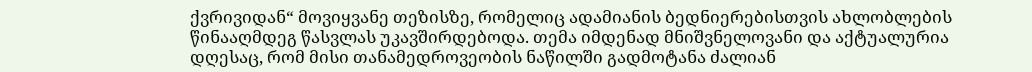ქვრივიდან“ მოვიყვანე თეზისზე, რომელიც ადამიანის ბედნიერებისთვის ახლობლების წინააღმდეგ წასვლას უკავშირდებოდა. თემა იმდენად მნიშვნელოვანი და აქტუალურია დღესაც, რომ მისი თანამედროვეობის ნაწილში გადმოტანა ძალიან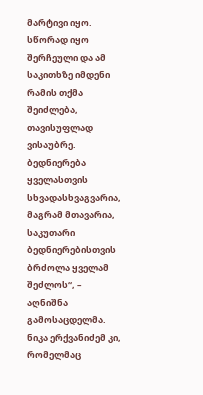მარტივი იყო. სწორად იყო შერჩეული და ამ საკითხზე იმდენი რამის თქმა შეიძლება, თავისუფლად ვისაუბრე. ბედნიერება ყველასთვის სხვადასხვაგვარია, მაგრამ მთავარია, საკუთარი ბედნიერებისთვის ბრძოლა ყველამ შეძლოს“, – აღნიშნა გამოსაცდელმა.
ნიკა ერქვანიძემ კი, რომელმაც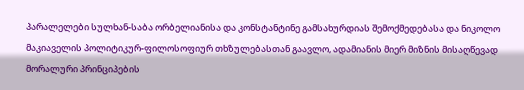პარალელები სულხან-საბა ორბელიანისა და კონსტანტინე გამსახურდიას შემოქმედებასა და ნიკოლო მაკიაველის პოლიტიკურ-ფილოსოფიურ თხზულებასთან გაავლო, ადამიანის მიერ მიზნის მისაღწევად მორალური პრინციპების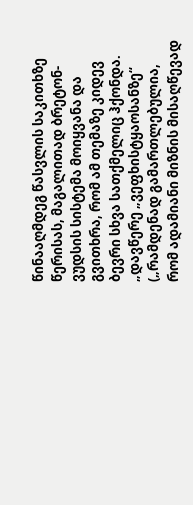წინააღმდეგ წასვლის საკითხზე წერისას, მაგალითად ბრეტონ-ვუდსის სისტემა მოიყვანა და გვითხრა, რომ ამ თემაზე კიდევ ბევრი სხვა სათქმელიც ჰქონდა.
„დავწერე „ვეფხისტყაოსანზე“ („რამდენად გამართლებულია, რომ ადამიანი მიზნის მისაღწევად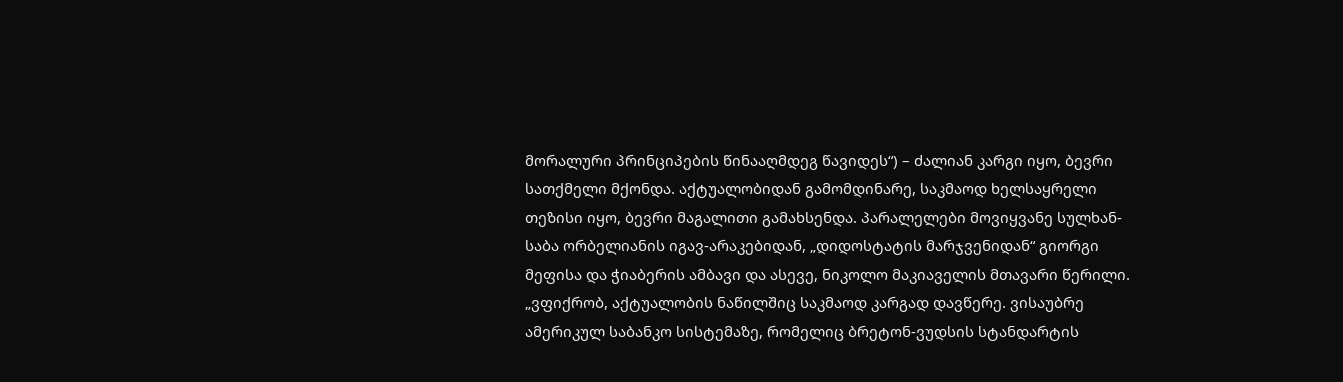მორალური პრინციპების წინააღმდეგ წავიდეს“) – ძალიან კარგი იყო, ბევრი სათქმელი მქონდა. აქტუალობიდან გამომდინარე, საკმაოდ ხელსაყრელი თეზისი იყო, ბევრი მაგალითი გამახსენდა. პარალელები მოვიყვანე სულხან-საბა ორბელიანის იგავ-არაკებიდან, „დიდოსტატის მარჯვენიდან“ გიორგი მეფისა და ჭიაბერის ამბავი და ასევე, ნიკოლო მაკიაველის მთავარი წერილი.
„ვფიქრობ, აქტუალობის ნაწილშიც საკმაოდ კარგად დავწერე. ვისაუბრე ამერიკულ საბანკო სისტემაზე, რომელიც ბრეტონ-ვუდსის სტანდარტის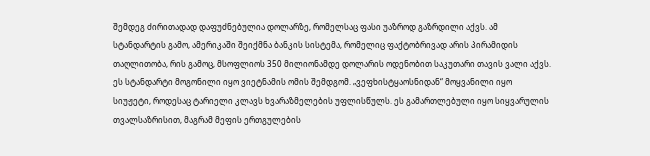შემდეგ ძირითადად დაფუძნებულია დოლარზე, რომელსაც ფასი უაზროდ გაზრდილი აქვს. ამ სტანდარტის გამო, ამერიკაში შეიქმნა ბანკის სისტემა, რომელიც ფაქტობრივად არის პირამიდის თაღლითობა, რის გამოც, მსოფლიოს 350 მილიონამდე დოლარის ოდენობით საკუთარი თავის ვალი აქვს. ეს სტანდარტი მოგონილი იყო ვიეტნამის ომის შემდგომ. „ვეფხისტყაოსნიდან“ მოყვანილი იყო სიუჟეტი, როდესაც ტარიელი კლავს ხვარაზმელების უფლისწულს. ეს გამართლებული იყო სიყვარულის თვალსაზრისით, მაგრამ მეფის ერთგულების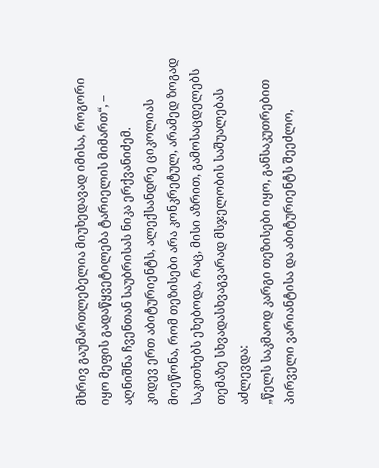მხრივ გაუმართლებელია მიუხედავად იმისა, როგორი იყო მეფის გადაწყვეტილება ტარიელის მიმართ“, – აღნიშნა ჩვენთან საუბრისას ნიკა ერქვანიძემ.
კიდევ ერთ აბიტურიენტს, ალექსანდრე ციკოლიას მოეწონა, რომ თეზისები არა კონკრეტულ, არამედ ზოგად საკითხებს ეხებოდა, რაც, მისი აზრით, გამოსაცდელებს თემაზე სხვადასხვაგვარად მსჯელობის საშუალებას აძლევდა:
„წელს საკმაოდ კარგი თეზისები იყო, განსაკუთრებით პირველი ვარიანტისა და აბიტურიენტს შეეძლო,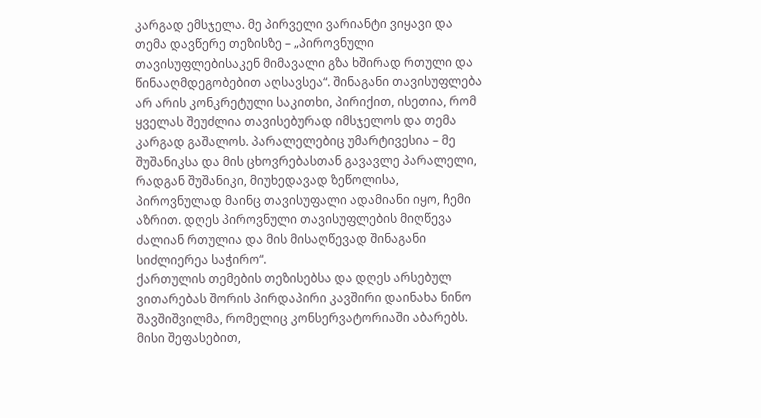კარგად ემსჯელა. მე პირველი ვარიანტი ვიყავი და თემა დავწერე თეზისზე – „პიროვნული თავისუფლებისაკენ მიმავალი გზა ხშირად რთული და წინააღმდეგობებით აღსავსეა“. შინაგანი თავისუფლება არ არის კონკრეტული საკითხი, პირიქით, ისეთია, რომ ყველას შეუძლია თავისებურად იმსჯელოს და თემა კარგად გაშალოს. პარალელებიც უმარტივესია – მე შუშანიკსა და მის ცხოვრებასთან გავავლე პარალელი, რადგან შუშანიკი, მიუხედავად ზეწოლისა, პიროვნულად მაინც თავისუფალი ადამიანი იყო, ჩემი აზრით. დღეს პიროვნული თავისუფლების მიღწევა ძალიან რთულია და მის მისაღწევად შინაგანი სიძლიერეა საჭირო“.
ქართულის თემების თეზისებსა და დღეს არსებულ ვითარებას შორის პირდაპირი კავშირი დაინახა ნინო შავშიშვილმა, რომელიც კონსერვატორიაში აბარებს. მისი შეფასებით,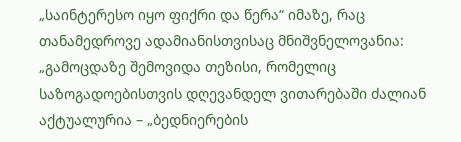„საინტერესო იყო ფიქრი და წერა“ იმაზე, რაც თანამედროვე ადამიანისთვისაც მნიშვნელოვანია:
„გამოცდაზე შემოვიდა თეზისი, რომელიც საზოგადოებისთვის დღევანდელ ვითარებაში ძალიან აქტუალურია – „ბედნიერების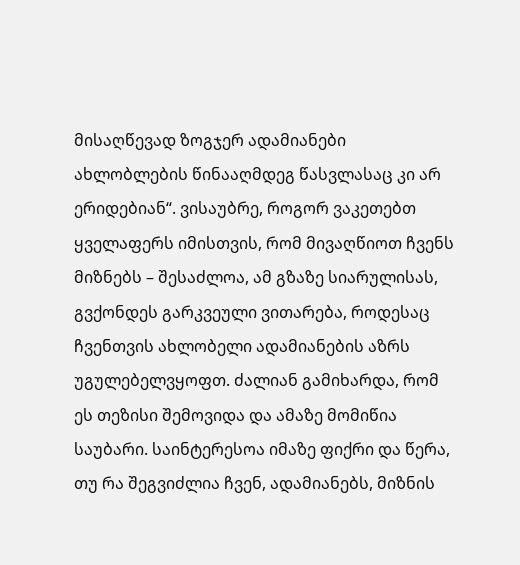მისაღწევად ზოგჯერ ადამიანები ახლობლების წინააღმდეგ წასვლასაც კი არ ერიდებიან“. ვისაუბრე, როგორ ვაკეთებთ ყველაფერს იმისთვის, რომ მივაღწიოთ ჩვენს მიზნებს – შესაძლოა, ამ გზაზე სიარულისას, გვქონდეს გარკვეული ვითარება, როდესაც ჩვენთვის ახლობელი ადამიანების აზრს უგულებელვყოფთ. ძალიან გამიხარდა, რომ ეს თეზისი შემოვიდა და ამაზე მომიწია საუბარი. საინტერესოა იმაზე ფიქრი და წერა, თუ რა შეგვიძლია ჩვენ, ადამიანებს, მიზნის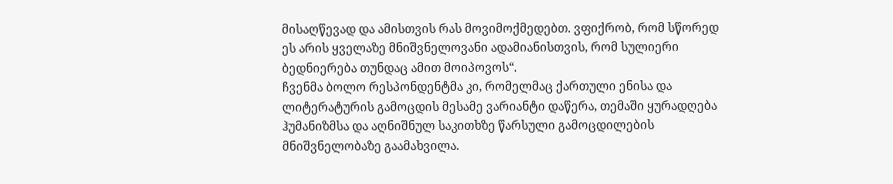მისაღწევად და ამისთვის რას მოვიმოქმედებთ. ვფიქრობ, რომ სწორედ ეს არის ყველაზე მნიშვნელოვანი ადამიანისთვის, რომ სულიერი ბედნიერება თუნდაც ამით მოიპოვოს“.
ჩვენმა ბოლო რესპონდენტმა კი, რომელმაც ქართული ენისა და ლიტერატურის გამოცდის მესამე ვარიანტი დაწერა, თემაში ყურადღება ჰუმანიზმსა და აღნიშნულ საკითხზე წარსული გამოცდილების მნიშვნელობაზე გაამახვილა.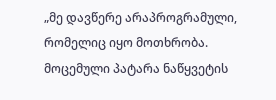„მე დავწერე არაპროგრამული, რომელიც იყო მოთხრობა. მოცემული პატარა ნაწყვეტის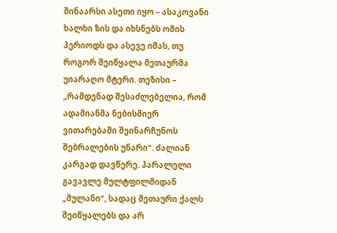შინაარსი ასეთი იყო – ასაკოვანი ხალხი ზის და იხსნებს ომის პერიოდს და ასევე იმას, თუ როგორ შეიწყალა მეთაურმა უიარაღო მტერი. თეზისი – „რამდენად შესაძლებელია, რომ ადამიანმა ნებისმიერ ვითარებაში შეინარჩუნოს შებრალების უნარი“. ძალიან კარგად დავწერე. პარალელი გავავლე მულტფილმიდან „მულანი“, სადაც მეთაური ქალს შეიწყალებს და არ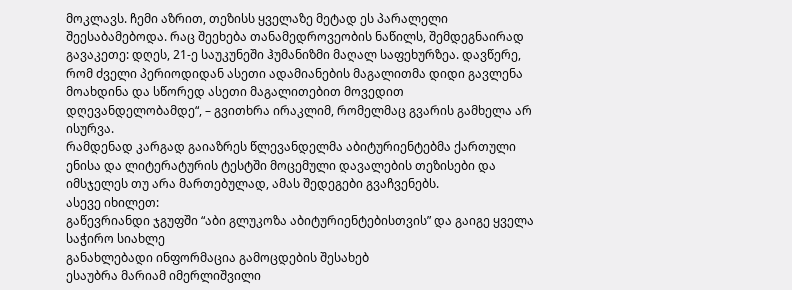მოკლავს. ჩემი აზრით, თეზისს ყველაზე მეტად ეს პარალელი შეესაბამებოდა. რაც შეეხება თანამედროვეობის ნაწილს, შემდეგნაირად გავაკეთე: დღეს, 21-ე საუკუნეში ჰუმანიზმი მაღალ საფეხურზეა. დავწერე, რომ ძველი პერიოდიდან ასეთი ადამიანების მაგალითმა დიდი გავლენა მოახდინა და სწორედ ასეთი მაგალითებით მოვედით დღევანდელობამდე“, – გვითხრა ირაკლიმ, რომელმაც გვარის გამხელა არ ისურვა.
რამდენად კარგად გაიაზრეს წლევანდელმა აბიტურიენტებმა ქართული ენისა და ლიტერატურის ტესტში მოცემული დავალების თეზისები და იმსჯელეს თუ არა მართებულად, ამას შედეგები გვაჩვენებს.
ასევე იხილეთ:
გაწევრიანდი ჯგუფში “აბი გლუკოზა აბიტურიენტებისთვის” და გაიგე ყველა საჭირო სიახლე
განახლებადი ინფორმაცია გამოცდების შესახებ
ესაუბრა მარიამ იმერლიშვილი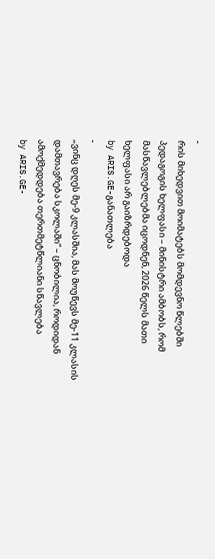-
რის მიხედვით მოიმატებს მომდევნო წლებში პედაგოგის ხელფასი – მინისტრი ამბობს, რომ მასწავლებლებმა იცოდნენ, 2026 წელს მათი ხელფასი არ გაიზრდებოდა
by ARIS.GE-განათლება
-
„ვინც დღეს მე-9 კლასშია, მას მოუწევს მე-11 კლასის დამთავრება სკოლაში“ – ცნობილია, როდიდან ამოქმედდება თერთმეტწლიანი სწავლება
by ARIS.GE-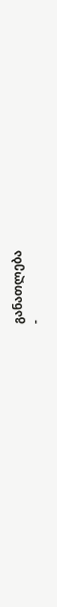განათლება
-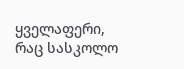ყველაფერი, რაც სასკოლო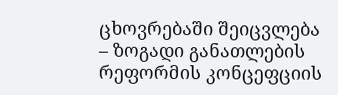ცხოვრებაში შეიცვლება – ზოგადი განათლების რეფორმის კონცეფციის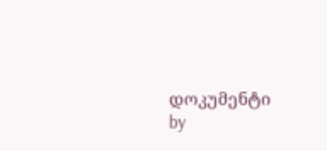დოკუმენტი
by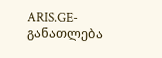ARIS.GE-განათლება